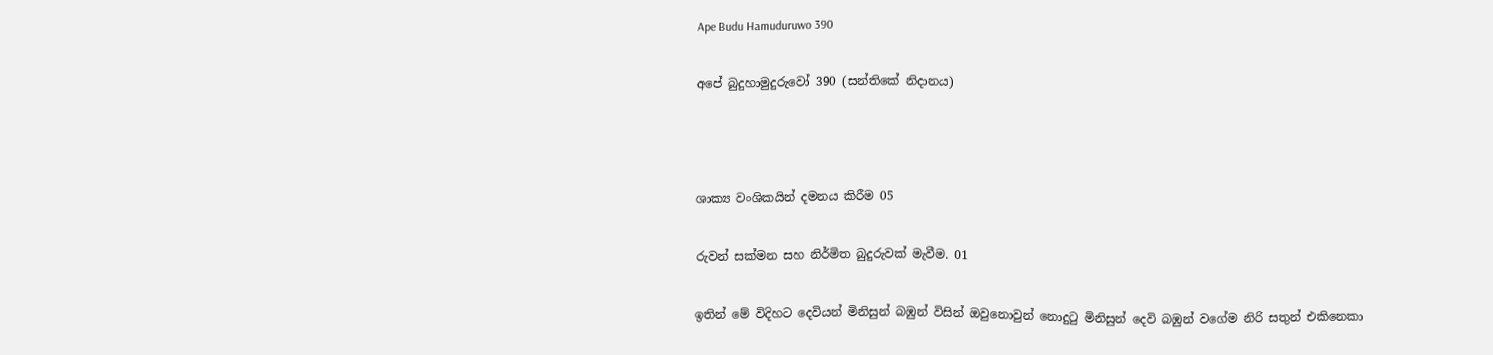Ape Budu Hamuduruwo 390

අපේ බුදුහාමුදුරුවෝ 390 (සන්තිකේ නිදානය)



ශාක්‍ය වංශිකයින් දමනය කිරීම 05

රුවන් සක්මන සහ නිර්මිත බුදුරුවක් මැවීම. 01

ඉතින් මේ විදිහට දෙවියන් මිනිසුන් බඹුන් විසින් ඔවුනොවුන් නොදුටු මිනිසුන් දෙවි බඹුන් වගේම නිරි සතුන් එකිනෙකා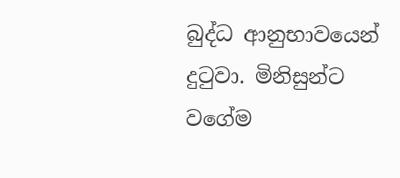බුද්ධ ආනුභාවයෙන් දුටුවා. මිනිසුන්ට වගේම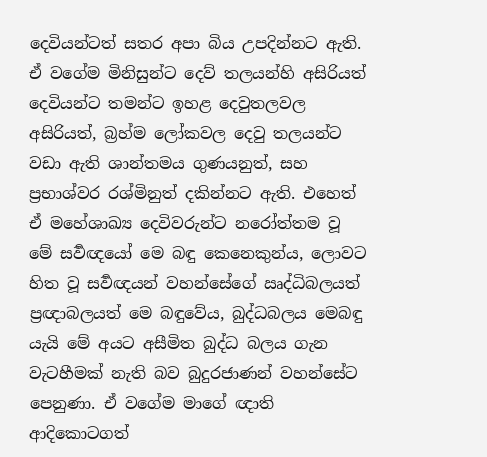දෙවියන්ටත් සතර අපා බිය උපදින්නට ඇති. ඒ වගේම මිනිසුන්ට දෙව් තලයන්හි අසිරියත් දෙවියන්ට තමන්ට ඉහළ දෙවුතලවල අසිරියත්, බ්‍රහ්ම ලෝකවල දෙවු තලයන්ට වඩා ඇති ශාන්තමය ගුණයනුත්, සහ ප්‍රභාශ්වර රශ්මිනුත් දකින්නට ඇති. එහෙත් ඒ මහේශාඛ්‍ය දෙවිවරුන්ට නරෝත්තම වූ මේ සර්‍වඥයෝ මෙ බඳු කෙනෙකුන්ය, ලොවට හිත වූ සර්‍වඥයන් වහන්සේගේ ඍද්ධිබලයත් ප්‍රඥාබලයත් මෙ බඳුවේය, බුද්ධබලය මෙබඳු යැයි මේ අයට අසීමිත බුද්ධ බලය ගැන වැටහීමක් නැති බව බුදුරජාණන් වහන්සේට පෙනුණා. ඒ වගේම මාගේ ඥාති ආදිකොටගත්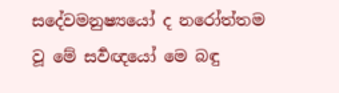සදේවමනුෂ්‍යයෝ ද නරෝත්තම වූ මේ සර්‍වඥයෝ මෙ බඳු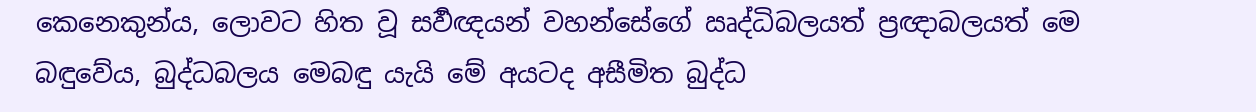කෙනෙකුන්ය, ලොවට හිත වූ සර්‍වඥයන් වහන්සේගේ ඍද්ධිබලයත් ප්‍රඥාබලයත් මෙ බඳුවේය, බුද්ධබලය මෙබඳු යැයි මේ අයටද අසීමිත බුද්ධ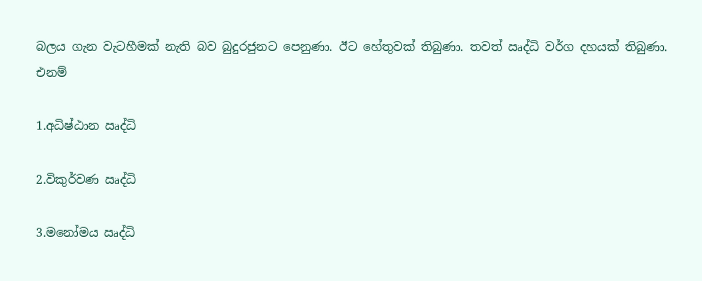බලය ගැන වැටහීමක් නැති බව බුදුරජුනට පෙනුණා. ඊට හේතුවක් තිබුණා. තවත් ඍද්ධි වර්ග දහයක් තිබුණා. එනම්

1.අධිෂ්ඨාන ඍද්ධි

2.විකුර්වණ ඍද්ධි

3.මනෝමය ඍද්ධි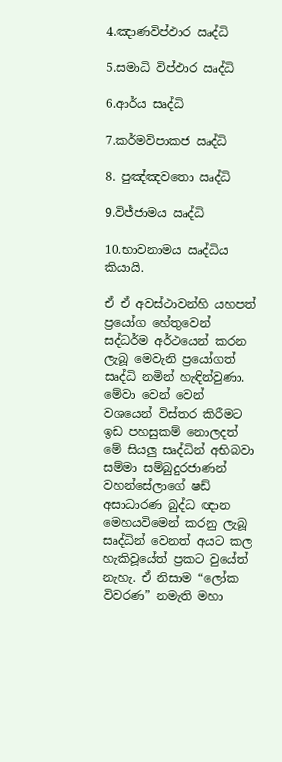4.ඤාණවිප්ඵාර ඍද්ධි

5.සමාධි විප්ඵාර ඍද්ධි

6.ආර්ය සෘද්ධි

7.කර්මවිපාකජ ඍද්ධි

8. පුඤ්ඤවතො ඍද්ධි

9.විජ්ජාමය ඍද්ධි

10.භාවනාමය ඍද්ධිය කියායි.

ඒ ඒ අවස්ථාවන්හි යහපත් ප්‍රයෝග හේතුවෙන් සද්ධර්ම අර්ථයෙන් කරන ලැබූ මෙවැනි ප්‍රයෝගත් සෘද්ධි නමින් හැඳින්වුණා. මේවා වෙන් වෙන් වශයෙන් විස්තර කිරීමට ඉඩ පහසුකම් නොලදත් මේ සියලු සෘද්ධින් අභිබවා සම්මා සම්බුදුරජාණන් වහන්සේලාගේ ෂඩ් අසාධාරණ බුද්ධ ඥාන මෙහයවිමෙන් කරනු ලැබූ සෘද්ධින් වෙනත් අයට කල හැකිවූයේත් ප්‍රකට වුයේත් නැහැ. ඒ නිසාම “ලෝක විවරණ” නමැති මහා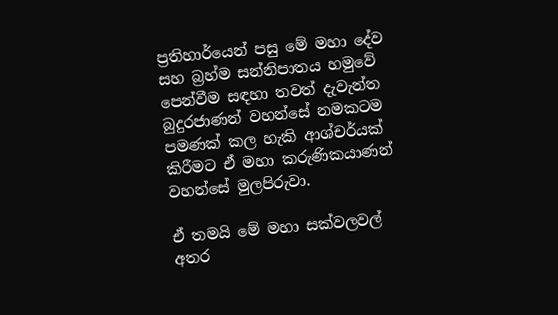ප්‍රතිහාර්යෙන් පසු මේ මහා දේව සහ බ්‍රහ්ම සන්නිපාතය හමුවේ පෙන්වීම සඳහා තවත් දැවැන්ත බුදුරජාණන් වහන්සේ නමකටම පමණක් කල හැකි ආශ්චර්යක් කිරීමට ඒ මහා කරුණිකයාණන් වහන්සේ මුලපිරුවා.

ඒ තමයි මේ මහා සක්වලවල් අතර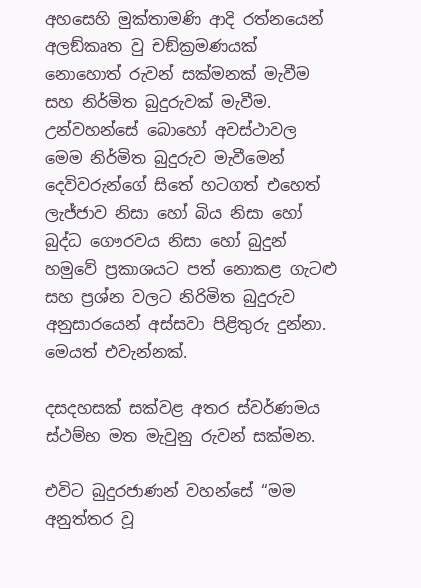අහසෙහි මුක්තාමණි ආදි රත්නයෙන් අලඞ්කෘත වු චඞ්ක්‍රමණයක් නොහොත් රුවන් සක්මනක් මැවීම සහ නිර්මිත බුදුරුවක් මැවීම. උන්වහන්සේ බොහෝ අවස්ථාවල මෙම නිර්මිත බුදුරුව මැවීමෙන් දෙවිවරුන්ගේ සිතේ හටගත් එහෙත් ලැජ්ජාව නිසා හෝ බිය නිසා හෝ බුද්ධ ගෞරවය නිසා හෝ බුදුන් හමුවේ ප්‍රකාශයට පත් නොකළ ගැටළු සහ ප්‍රශ්න වලට නිරිමිත බුදුරුව අනුසාරයෙන් අස්සවා පිළිතුරු දුන්නා. මෙයත් එවැන්නක්.

දසදහසක් සක්වළ අතර ස්වර්ණමය ස්ථම්භ මත මැවුනු රුවන් සක්මන.

එවිට බුදුරජාණන් වහන්සේ “මම අනුත්තර වූ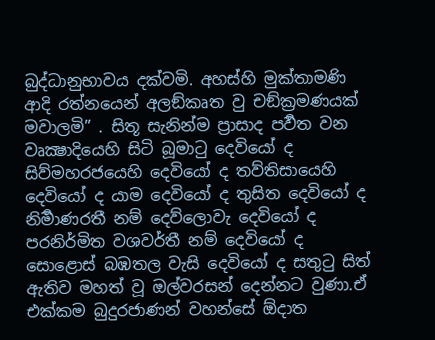බුද්ධානුභාවය දක්වමි. අහස්හි මුක්තාමණි ආදි රත්නයෙන් අලඞ්කෘත වු චඞ්ක්‍රමණයක් මවාලමි” . සිතූ සැනින්ම ප්‍රාසාද පර්‍වත වන වෘක්‍ෂාදියෙහි සිටි බූමාටු දෙවියෝ ද සිව්මහරජයෙහි දෙවියෝ ද තව්තිසායෙහි දෙවියෝ ද යාම දෙවියෝ ද තුසිත දෙවියෝ ද නිර්‍මාණරතී නම් දෙව්ලොවැ දෙවියෝ ද පරනිර්මිත වශවර්තී නම් දෙවියෝ ද සොළොස් බඹතල වැසි දෙවියෝ ද සතුටු සිත් ඇතිව මහත් වූ ඔල්වරසන් දෙන්නට වුණා.ඒ එක්කම බුදුරජාණන් වහන්සේ ඕදාත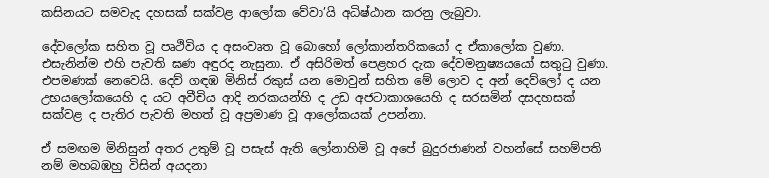කසිනයට සමවැද දහසක් සක්වළ ආලෝක වේවා’යි අධිෂ්ඨාන කරනු ලැබුවා.

දේවලෝක සහිත වූ පෘථිවිය ද අසංවෘත වූ බොහෝ ලෝකාන්තරිකයෝ ද ඒකාලෝක වුණා. එසැනින්ම එහි පැවති ඝණ අඳුරද නැසුනා. ඒ අසිරිමත් පෙළහර දැක දේවමනුෂ්‍යයයෝ සතුටු වුණා. එපමණක් නෙවෙයි. දෙව් ගඳඹ මිනිස් රකුස් යන මොවුන් සහිත මේ ලොව ද අන් දෙව්ලෝ ද යන උභයලෝකයෙහි ද යට අවීචිය ආදි නරකයන්හි ද උඩ අජටාකාශයෙහි ද සරසමින් දසදහසක් සක්වළ ද පැතිර පැවති මහත් වූ අප්‍රමාණ වූ ආලෝකයක් උපන්නා.

ඒ සමඟම මිනිසුන් අතර උතුම් වූ පසැස් ඇති ලෝනාහිමි වූ අපේ බුදුරජාණන් වහන්සේ සහම්පති නම් මහබඹහු විසින් අයදනා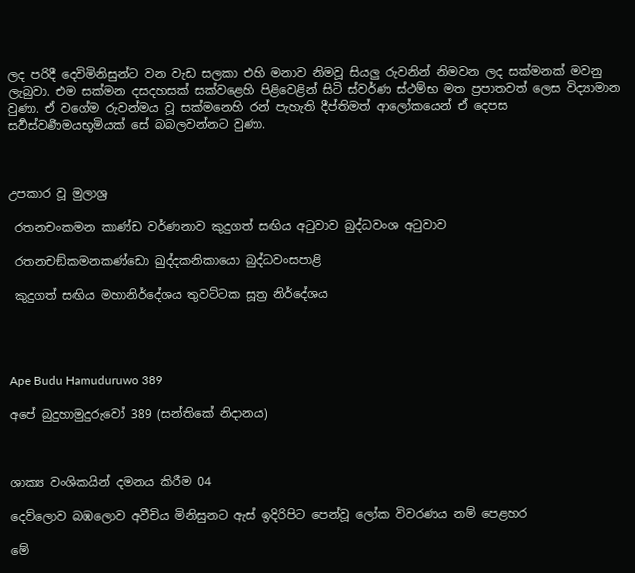ලද පරිදී දෙවිමිනිසුන්ට වන වැඩ සලකා එහි මනාව නිමවූ සියලු රුවනින් නිමවන ලද සක්මනක් මවනු ලැබුවා. එම සක්මන දසදහසක් සක්වළෙහි පිළිවෙළින් සිටි ස්වර්ණ ස්ථම්භ මත ප්‍රපාතවත් ලෙස විද්‍යාමාන වුණා. ඒ වගේම රුවන්මය වූ සක්මනෙහි රන් පැහැති දීප්තිමත් ආලෝකයෙන් ඒ දෙපස සර්‍වස්වර්‍ණමයභූමියක් සේ බබලවන්නට වුණා.



උපකාර වූ මුලාශ්‍ර

 රතනචංකමන කාණ්ඩ වර්ණනාව කුදුගත් සඟිය අටුවාව බුද්ධවංශ අටුවාව

 රතනචඞ්කමනකණ්ඩො ඛුද්දකනිකායො බුද්ධවංසපාළි

 කුදුගත් සඟිය මහානිර්දේශය තුවට්‌ටක සූත්‍ර නිර්දේශය




Ape Budu Hamuduruwo 389

අපේ බුදුහාමුදුරුවෝ 389 (සන්තිකේ නිදානය)



ශාක්‍ය වංශිකයින් දමනය කිරීම 04

දෙව්ලොව බඹලොව අවීචිය මිනිසුනට ඇස් ඉදිරිපිට පෙන්වූ ලෝක විවරණය නම් පෙළහර

මේ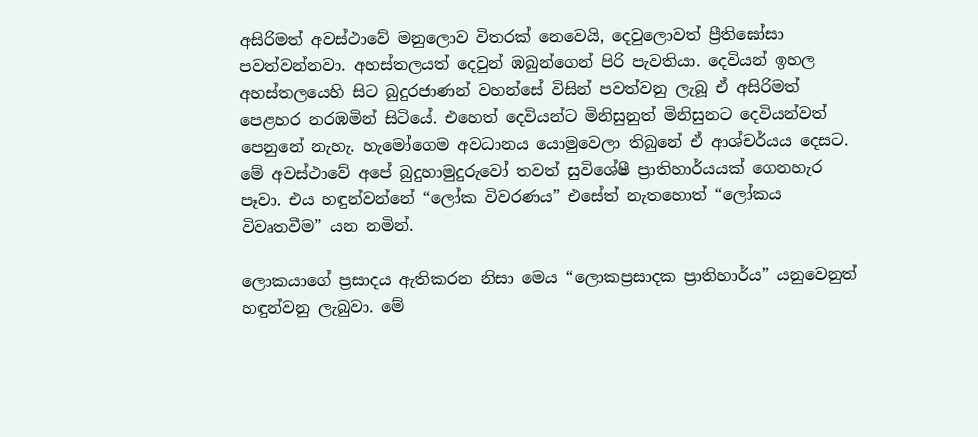අසිරිමත් අවස්ථාවේ මනුලොව විතරක් නෙවෙයි, දෙවුලොවත් ප්‍රීතිඝෝසා පවත්වන්නවා. අහස්තලයත් දෙවුන් ඹබුන්ගෙන් පිරි පැවතියා. දෙවියන් ඉහල අහස්තලයෙහි සිට බුදුරජාණන් වහන්සේ විසින් පවත්වනු ලැබූ ඒ අසිරිමත් පෙළහර නරඹමින් සිටියේ. එහෙත් දෙවියන්ට මිනිසුනුත් මිනිසුනට දෙවියන්වත් පෙනුනේ නැහැ. හැමෝගෙම අවධානය යොමුවෙලා තිබුනේ ඒ ආශ්චර්යය දෙසට. මේ අවස්ථාවේ අපේ බුදුහාමුදුරුවෝ තවත් සුවිශේෂී ප්‍රාතිහාර්යයක් ගෙනහැර පෑවා. එය හඳුන්වන්නේ “ලෝක විවරණය” එසේත් නැතහොත් “ලෝකය විවෘතවීම” යන නමින්.

ලොකයාගේ ප්‍රසාදය ඇතිකරන නිසා මෙය “ලොකප්‍රසාදක ප්‍රාතිහාර්ය” යනුවෙනුත් හඳුන්වනු ලැබුවා. මේ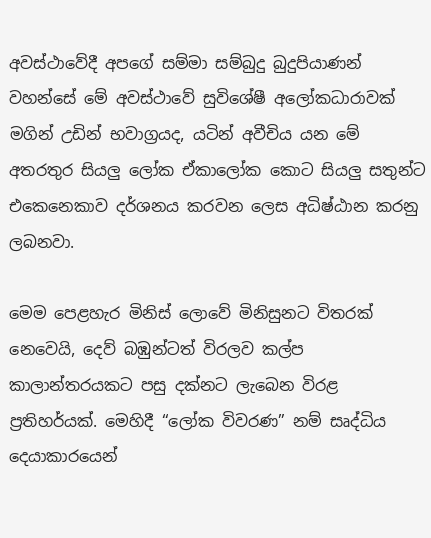අවස්ථාවේදී අපගේ සම්මා සම්බුදු බුදුපියාණන් වහන්සේ මේ අවස්ථාවේ සුවිශේෂී අලෝකධාරාවක් මගින් උඩින් භවාග්‍රයද, යටින් අවීචිය යන මේ අතරතුර සියලු ලෝක ඒකාලෝක කොට සියලු සතුන්ට එකෙනෙකාව දර්ශනය කරවන ලෙස අධිෂ්ඨාන කරනු ලබනවා.

මෙම පෙළහැර මිනිස් ලොවේ මිනිසුනට විතරක් නෙවෙයි, දෙව් බඹුන්ටත් විරලව කල්ප කාලාන්තරයකට පසු දක්නට ලැබෙන විරළ ප්‍රතිහර්යක්. මෙහිදී “ලෝක විවරණ” නම් සෘද්ධිය දෙයාකාරයෙන්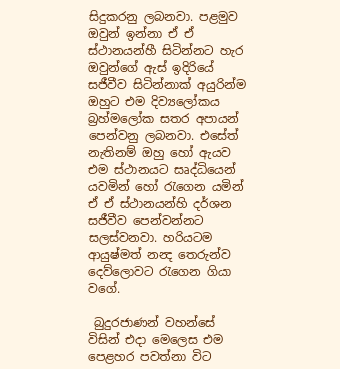සිදුකරනු ලබනවා. පළමුව ඔවුන් ඉන්නා ඒ ඒ ස්ථානයන්හී සිටින්නට හැර ඔවුන්ගේ ඇස් ඉදිරියේ සජීවීව සිටින්නාක් අයුරින්ම ඔහුට එම දිව්‍යලෝකය බ්‍රහ්මලෝක සතර අපායන් පෙන්වනු ලබනවා. එසේත් නැතිනම් ඔහු හෝ ඇයව එම ස්ථානයට සෘද්ධියෙන් යවමින් හෝ රැගෙන යමින් ඒ ඒ ස්ථානයන්හි දර්ශන සජීවීව පෙන්වන්නට සලස්වනවා. හරියටම ආයුෂ්මත් නන්‍ද තෙරුන්ව දෙව්ලොවට රැගෙන ගියා වගේ.

 බුදුරජාණන් වහන්සේ විසින් එදා මෙලෙස එම පෙළහර පවත්නා විට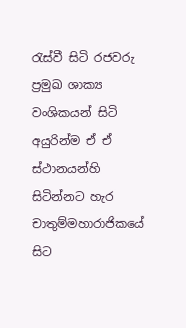රැස්වී සිටි රජවරු ප්‍රමුඛ ශාක්‍ය වංශිකයන් සිටි අයුරින්ම ඒ ඒ ස්ථානයන්හි සිටින්නට හැර චාතුම්මහාරාජිකයේ සිට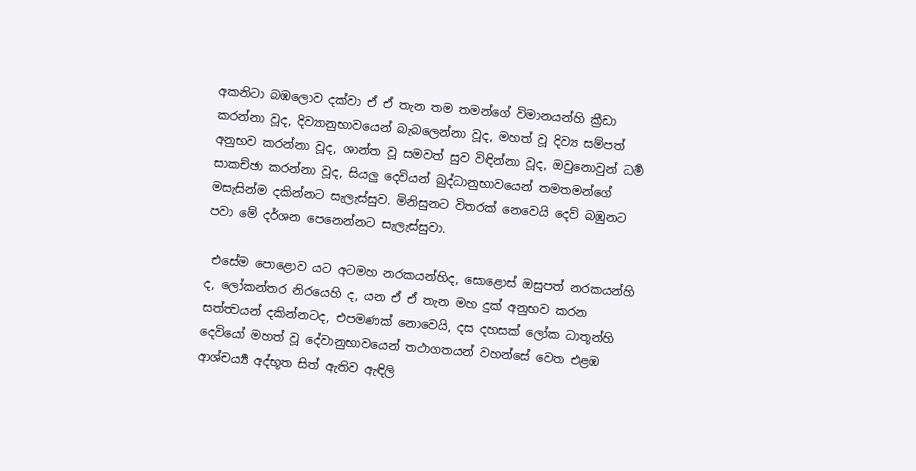අකනිටා බඹලොව දක්වා ඒ ඒ තැන තම තමන්ගේ විමානයන්හි ක්‍රීඩා කරන්නා වූද, දිව්‍යානුභාවයෙන් බැබලෙන්නා වූද, මහත් වූ දිව්‍ය සම්පත් අනුභව කරන්නා වූද, ශාන්ත වූ සමවත් සුව විඳින්නා වූද, ඔවුනොවුන් ධර්‍ම සාකච්ඡා කරන්නා වූද, සියලු දෙවියන් බුද්ධානුභාවයෙන් තමතමන්ගේ මසැසින්ම දකින්නට සැලැස්සුව. මිනිසුනට විතරක් නෙවෙයි දෙව් බඹුනට පවා මේ දර්ශන පෙනෙන්නට සැලැස්සුවා.

 එසේම පොළොව යට අටමහ නරකයන්හිද, සොළොස් ඔසුපත් නරකයන්හි ද, ලෝකන්තර නිරයෙහි ද, යන ඒ ඒ තැන මහ දුක් අනුභව කරන සත්ත්‍වයන් දකින්නටද, එපමණක් නොවෙයි, දස දහසක් ලෝක ධාතූන්හි දෙවියෝ මහත් වූ දේවානුභාවයෙන් තථාගතයන් වහන්සේ වෙත එළඹ ආශ්චර්‍ය්‍ය අද්භූත සිත් ඇතිව ඇඳිලි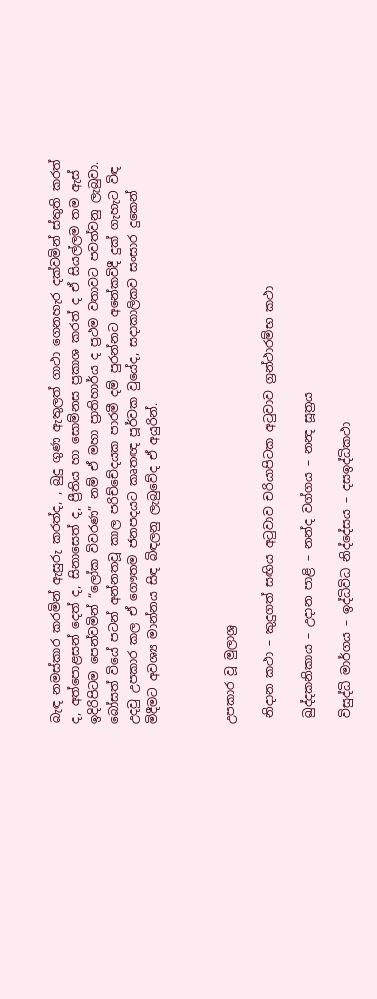බැඳ නමස්කාර කරමින් ඇසුරු කරත්ද, , බුදු ගුණ ඇතුලත් ගාථා ගෙනහැර දක්වමින් ස්තුති කරත් ද, අත්පොළසන් දෙත් ද, සිනාසෙත් ද, ප්‍රීතිය හා සොම්නස ප්‍රකාශ කරත් ද ඒ සියල්ලම තම ඇස් ඉදිරිපිටම පෙන්වමින් “ලෝක විවරණ” නම් ඒ මහා ප්‍රාතිහාර්ය ද ප්‍රථම වතාවට පවත්වනු ලැබුවා. බෝසත් වියේ පටන් අන්නතවූ කාල පරිච්චේදයක පාරමී දම් පුරන්නට අනේකවිදී දුක් ගැහැට විඳ උදවු උපකාර කල ඒ ගෞතම ජනපදයට කෘතඥ පූර්වක වුයේද, සදාකාලිකව සංසාර දුකෙන් මිදීමට අවශ්‍ය මාන්නය සිඳ බිඳලනු ලැබුවේද ඒ අයුරින්.



උපකාර වූ මුලාශ්‍ර

 නිදාන කථා – කුදුගත් සඟිය අටුවාව චරියාපිටක අටුවාව ග්‍රන්ථාරම්භ කථා

 ඛුද්දකනිකාය – උදාන පාළි – නන්ද වග්ගය – නන්‍ද සූත්‍රය

 විසුද්ධි මාර්ගය – ඉද්ධිවිධ නිද්දේසය – දසඉද්ධිකථා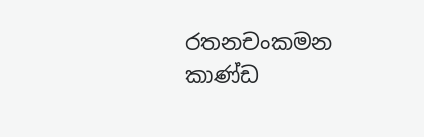රතනචංකමන කාණ්ඩ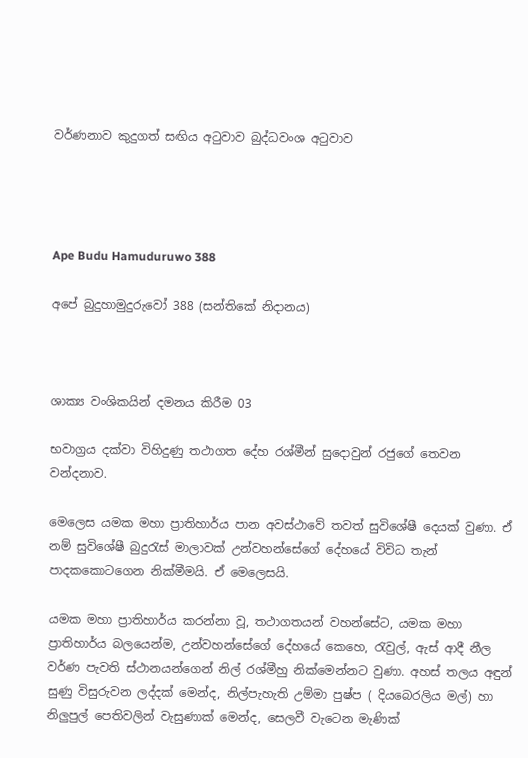වර්ණනාව කුදුගත් සඟිය අටුවාව බුද්ධවංශ අටුවාව




Ape Budu Hamuduruwo 388

අපේ බුදුහාමුදුරුවෝ 388 (සන්තිකේ නිදානය)



ශාක්‍ය වංශිකයින් දමනය කිරීම 03

භවාග්‍රය දක්වා විහිදුණු තථාගත දේහ රශ්මීන් සුදොවුන් රජුගේ තෙවන වන්දනාව.

මෙලෙස යමක මහා ප්‍රාතිහාර්ය පාන අවස්ථාවේ තවත් සුවිශේෂී දෙයක් වුණා. ඒ නම් සුවිශේෂී බුදුරැස් මාලාවක් උන්වහන්සේගේ දේහයේ විවිධ තැන් පාදකකොටගෙන නික්මීමයි. ඒ මෙලෙසයි.

යමක මහා ප්‍රාතිහාර්ය කරන්නා වූ, තථාගතයන් වහන්සේට, යමක මහා ප්‍රාතිහාර්ය බලයෙන්ම, උන්වහන්සේගේ දේහයේ කෙහෙ, රැවුල්, ඇස් ආදී නීල වර්ණ පැවති ස්ථානයන්ගෙන් නිල් රශ්මීහු නික්මෙන්නට වුණා. අහස් තලය අඳුන් සුණු විසුරුවන ලද්දක් මෙන්ද, නිල්පැහැති උම්මා පුෂ්ප ( දියබෙරලිය මල්) හා නිලුපුල් පෙතිවලින් වැසුණාක් මෙන්ද, සෙලවී වැටෙන මැණික්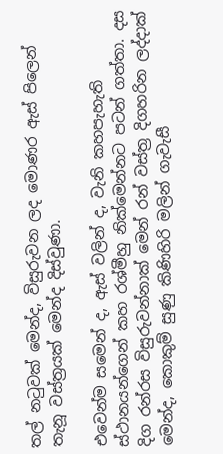තල් නටුවක් මෙන්ද, විසුරුවන ලද මොණර ඇස් පිලෙන් තැනූ වස්ත්‍රයක් මෙන්ද දිස්වුණා.

එවෙන්ම සමෙන් ද, ඇස් වලින් ද, වැනි කහපැහැති ස්ථානයන්ගෙන් කහ රශ්මීහු නික්මෙන්නට පටන් ගත්තා. දස දිග රන්රස විසුරුවන්නාක් මෙන් රන් වස්ත්‍ර දිගහරින ලද්දාක් මෙන්ද, කොකුම් සුණු කිණිහිරි මලින් ගැවැසී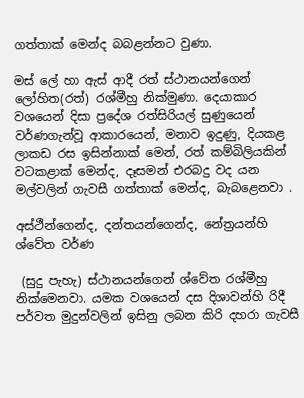ගත්තාක් මෙන්ද බබළන්නට වුණා.

මස් ලේ හා ඇස් ආදී රත් ස්ථානයන්ගෙන් ලෝහිත(රත්) රශ්මීහු නික්මුණා. දෙයාකාර වශයෙන් දිසා ප්‍රදේශ රත්සිරියල් සුණුයෙන් වර්ණගැන්වූ ආකාරයෙන්, මනාව ඉදුණු, දියකළ ලාකඩ රස ඉසින්නාක් මෙන්, රත් කම්බිලියකින් වටකළාක් මෙන්ද, දෑසමන් එරබදු වද යන මල්වලින් ගැවසී ගත්තාක් මෙන්ද, බැබළෙනවා .

අස්ථීන්ගෙන්ද, දන්තයන්ගෙන්ද, නේත්‍රයන්හි ශ්වේත වර්ණ

 (සුදු පැහැ) ස්ථානයන්ගෙන් ශ්වේත රශ්මීහු නික්මෙනවා. යමක වශයෙන් දස දිශාවන්හි රිදී පර්වත මුදුන්වලින් ඉසිනු ලබන කිරි දහරා ගැවසී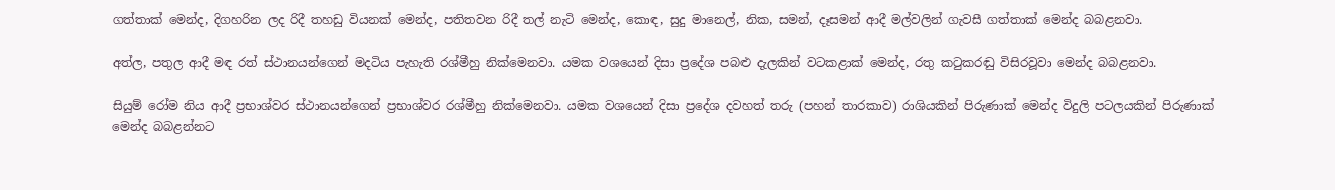ගත්තාක් මෙන්ද, දිගහරින ලද රිදී තහඩු වියනක් මෙන්ද, පතිතවන රිදී තල් නැටි මෙන්ද, කොඳ, සුදු මානෙල්, නික, සමන්, දෑසමන් ආදී මල්වලින් ගැවසී ගත්තාක් මෙන්ද බබළනවා.

අත්ල, පතුල ආදී මඳ රත් ස්ථානයන්ගෙන් මදටිය පැහැති රශ්මීහු නික්මෙනවා. යමක වශයෙන් දිසා ප්‍රදේශ පබළු දැලකින් වටකළාක් මෙන්ද, රතු කටුකරඬු විසිරවූවා මෙන්ද බබළනවා.

සියුම් රෝම නිය ආදී ප්‍රභාශ්වර ස්ථානයන්ගෙන් ප්‍රභාශ්වර රශ්මීහු නික්මෙනවා. යමක වශයෙන් දිසා ප්‍රදේශ දවහත් තරු (පහන් තාරකාව) රාශියකින් පිරුණාක් මෙන්ද විදුලි පටලයකින් පිරුණාක් මෙන්ද බබළන්නට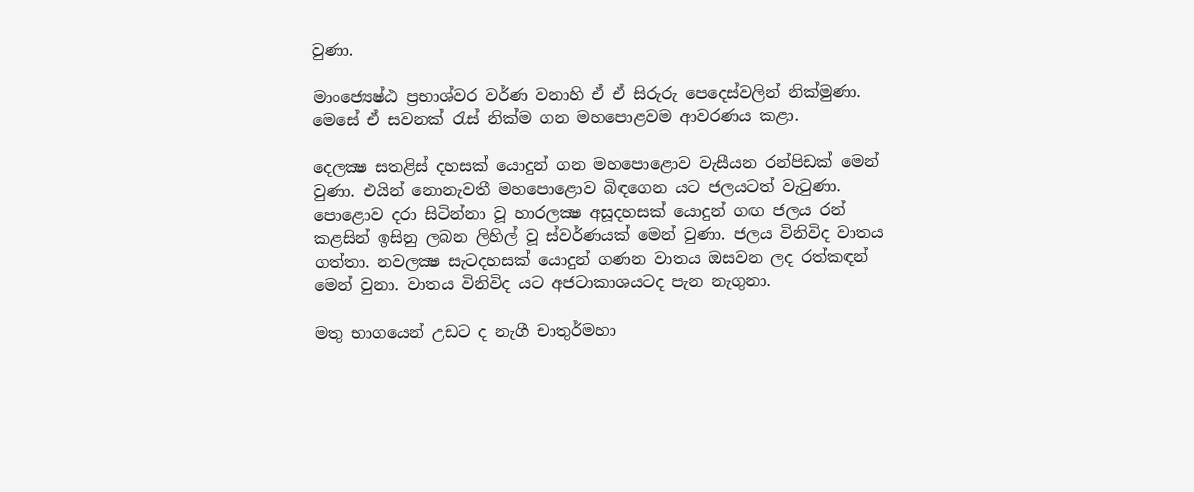වුණා.

මාංජ්‍යෙෂ්ඨ ප්‍රභාශ්වර වර්ණ වනාහි ඒ ඒ සිරුරු පෙදෙස්වලින් නික්මුණා. මෙසේ ඒ සවනක් රැස් නික්ම ගන මහපොළවම ආවරණය කළා.

දෙලක්‍ෂ සතළිස් දහසක් යොදුන් ගන මහපොළොව වැසීයන රන්පිඩක් මෙන් වුණා. එයින් නොනැවතී මහපොළොව බිඳගෙන යට ජලයටත් වැටුණා. පොළොව දරා සිටින්නා වූ හාරලක්‍ෂ අසූදහසක් යොදුන් ගඟ ජලය රන් කළසින් ඉසිනු ලබන ලිහිල් වූ ස්වර්ණයක් මෙන් වුණා. ජලය විනිවිද වාතය ගත්තා. නවලක්‍ෂ සැටදහසක් යොදුන් ගණන වාතය ඔසවන ලද රත්කඳන් මෙන් වුනා. වාතය විනිවිද යට අජටාකාශයටද පැන නැගුනා.

මතු භාගයෙන් උඩට ද නැගී චාතුර්මහා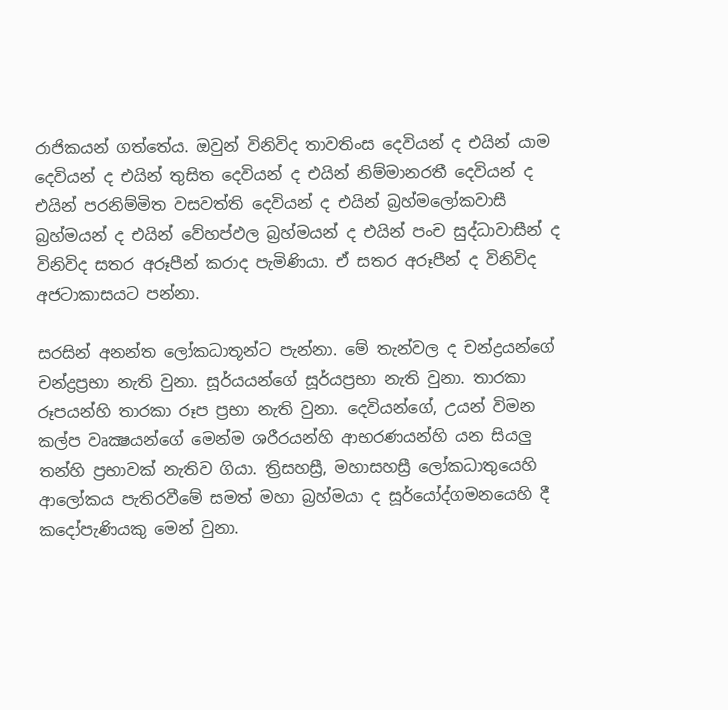රාජිකයන් ගත්තේය. ඔවුන් විනිවිද තාවතිංස දෙවියන් ද එයින් යාම දෙවියන් ද එයින් තුසිත දෙවියන් ද එයින් නිම්මානරතී දෙවියන් ද එයින් පරනිම්මිත වසවත්ති දෙවියන් ද එයින් බ්‍රහ්මලෝකවාසී බ්‍රහ්මයන් ද එයින් වේහප්ඵල බ්‍රහ්මයන් ද එයින් පංච සුද්ධාවාසීන් ද විනිවිද සතර අරූපීන් කරාද පැමිණියා. ඒ සතර අරූපීන් ද විනිවිද අජටාකාසයට පන්නා.

සරසින් අනන්ත ලෝකධාතූන්ට පැන්නා. මේ තැන්වල ද චන්ද්‍රයන්ගේ චන්ද්‍රප්‍රභා නැති වුනා. සූර්යයන්ගේ සූර්යප්‍රභා නැති වුනා. තාරකා රූපයන්හි තාරකා රූප ප්‍රභා නැති වුනා. දෙවියන්ගේ, උයන් විමන කල්ප වෘක්‍ෂයන්ගේ මෙන්ම ශරීරයන්හි ආභරණයන්හි යන සියලු තන්හි ප්‍රභාවක් නැතිව ගියා. ත්‍රිසහස්‍රී, මහාසහස්‍රී ලෝකධාතුයෙහි ආලෝකය පැතිරවීමේ සමත් මහා බ්‍රහ්මයා ද සූර්යෝද්ගමනයෙහි දී කදෝපැණියකු මෙන් වුනා.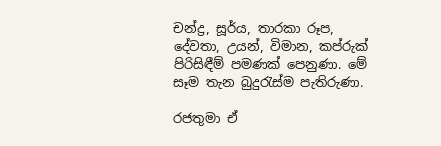චන්ද්‍ර, සූර්ය, තාරකා රූප, දේවතා, උයන්, විමාන, කප්රුක් පිරිසිඳීම් පමණක් පෙනුණා. මේ සෑම තැන බුදුරැස්ම පැතිරුණා.

රජතුමා ඒ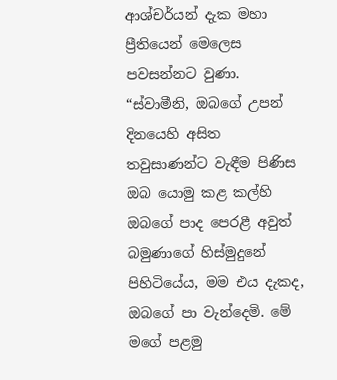ආශ්චර්යන් දැක මහා ප්‍රීතියෙන් මෙලෙස පවසන්නට වුණා. “ස්වාමීනි, ඔබගේ උපන් දිනයෙහි අසිත තවුසාණන්ට වැඳීම පිණිස ඔබ යොමු කළ කල්හි ඔබගේ පාද පෙරළී අවුත් බමුණාගේ හිස්මුදුනේ පිහිටියේය, මම එය දැකද, ඔබගේ පා වැන්දෙමි. මේ මගේ පළමු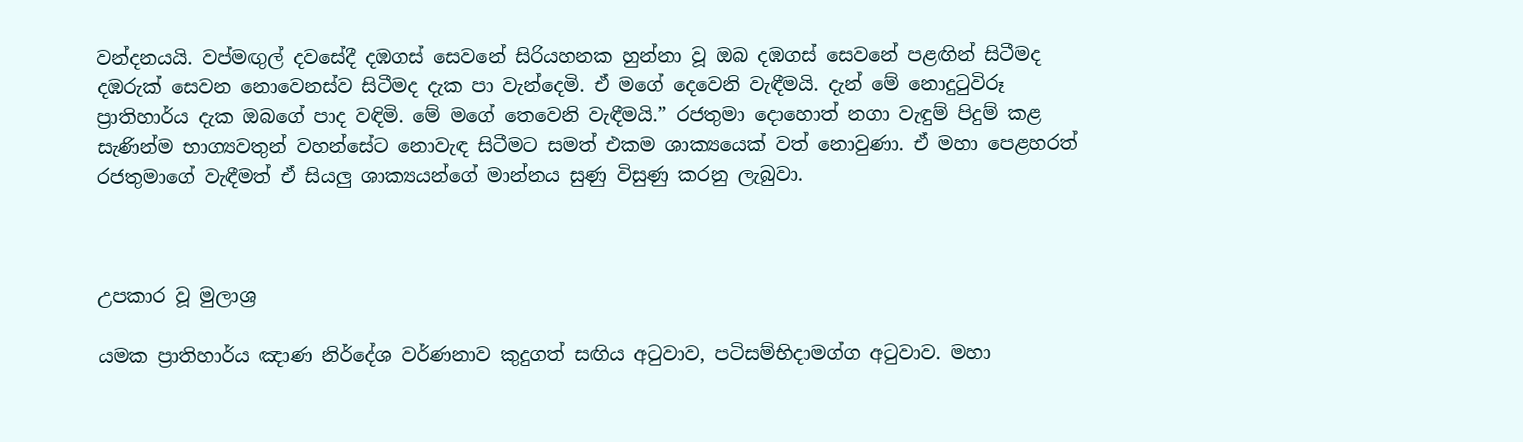වන්දනයයි. වප්මඟුල් දවසේදී දඹගස් සෙවනේ සිරියහනක හුන්නා වූ ඔබ දඹගස් සෙවනේ පළඟින් සිටීමද දඹරුක් සෙවන නොවෙනස්ව සිටීමද දැක පා වැන්දෙමි. ඒ මගේ දෙවෙනි වැඳීමයි. දැන් මේ නොදුටුවිරූ ප්‍රාතිහාර්ය දැක ඔබගේ පාද වඳිමි. මේ මගේ තෙවෙනි වැඳීමයි.” රජතුමා දොහොත් නගා වැඳුම් පිදුම් කළ සැණින්ම භාග්‍යවතුන් වහන්සේට නොවැඳ සිටීමට සමත් එකම ශාක්‍යයෙක් වත් නොවුණා. ඒ මහා පෙළහරත් රජතුමාගේ වැඳීමත් ඒ සියලු ශාක්‍යයන්ගේ මාන්නය සුණු විසුණු කරනු ලැබුවා.



උපකාර වූ මුලාශ්‍ර

යමක ප්‍රාතිහාර්ය ඤාණ නිර්දේශ වර්ණනාව කුදුගත් සඟිය අටුවාව, පටිසම්භිදාමග්ග අටුවාව. මහා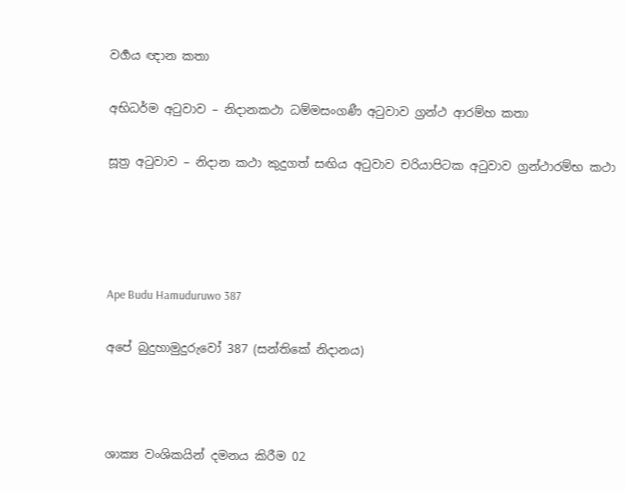වර්‍ගය ඥාන කතා

අභිධර්ම අටුවාව – නිදානකථා ධම්මසංගණී අටුවාව ග්‍රන්ථ ආරම්හ කතා

සූත්‍ර අටුවාව – නිදාන කථා කුදුගත් සඟිය අටුවාව චරියාපිටක අටුවාව ග්‍රන්ථාරම්භ කථා




Ape Budu Hamuduruwo 387

අපේ බුදුහාමුදුරුවෝ 387 (සන්තිකේ නිදානය)



ශාක්‍ය වංශිකයින් දමනය කිරීම 02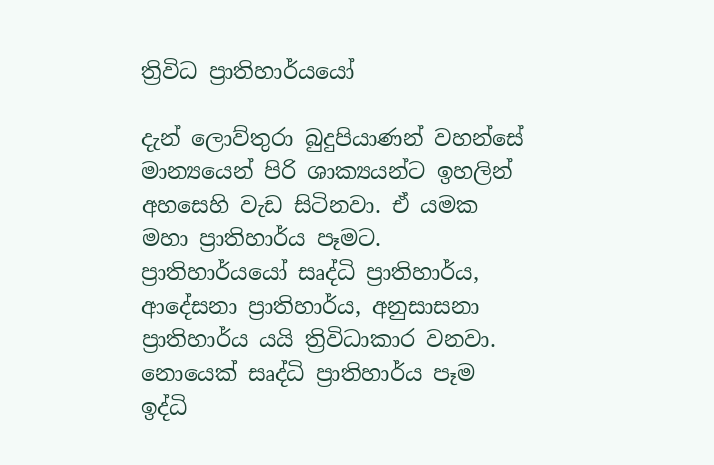ත්‍රිවිධ ප්‍රාතිහාර්යයෝ

දැන් ලොව්තුරා බුදුපියාණන් වහන්සේ මාන්‍යයෙන් පිරි ශාක්‍යයන්ට ඉහලින් අහසෙහි වැඩ සිටිනවා. ඒ යමක මහා ප්‍රාතිහාර්ය පෑමට. ප්‍රාතිහාර්යයෝ සෘද්ධි ප්‍රාතිහාර්ය, ආදේසනා ප්‍රාතිහාර්ය, අනුසාසනා ප්‍රාතිහාර්ය යයි ත්‍රිවිධාකාර වනවා. නොයෙක් සෘද්ධි ප්‍රාතිහාර්ය පෑම ඉද්ධි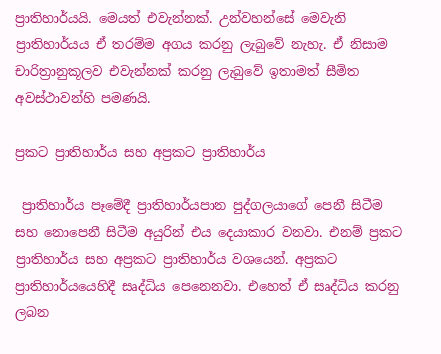ප්‍රාතිහාර්යයි. මෙයත් එවැන්නක්. උන්වහන්සේ මෙවැනි ප්‍රාතිහාර්යය ඒ තරම්ම අගය කරනු ලැබුවේ නැහැ. ඒ නිසාම චාරිත්‍රානුකූලව එවැන්නක් කරනු ලැබුවේ ඉතාමත් සීමිත අවස්ථාවන්හි පමණයි.

ප්‍රකට ප්‍රාතිහාර්ය සහ අප්‍රකට ප්‍රාතිහාර්ය

 ප්‍රාතිහාර්ය පෑමේදී ප්‍රාතිහාර්යපාන පුද්ගලයාගේ පෙනී සිටීම සහ නොපෙනී සිටීම අයුරින් එය දෙයාකාර වනවා. එනම් ප්‍රකට ප්‍රාතිහාර්ය සහ අප්‍රකට ප්‍රාතිහාර්ය වශයෙන්. අප්‍රකට ප්‍රාතිහාර්යයෙහිදී සෘද්ධිය පෙනෙනවා. එහෙත් ඒ සෘද්ධිය කරනු ලබන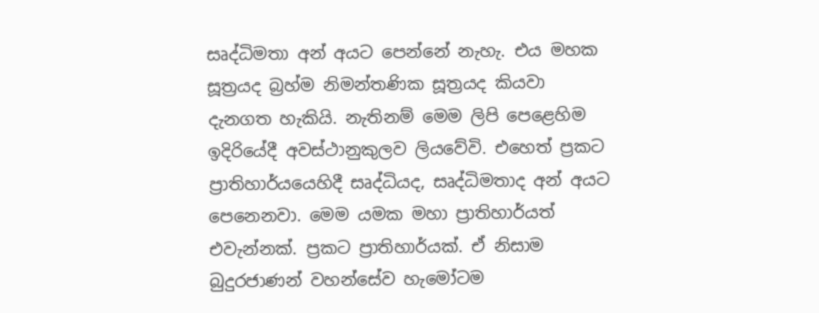සෘද්ධිමතා අන් අයට පෙන්නේ නැහැ. එය මහක සූත්‍රයද බ්‍රහ්ම නිමන්තණික සූත්‍රයද කියවා දැනගත හැකියි. නැතිනම් මෙම ලිපි පෙළෙහිම ඉදිරියේදී අවස්ථානුකුලව ලියවේවි. එහෙත් ප්‍රකට ප්‍රාතිහාර්යයෙහිදී සෘද්ධියද, සෘද්ධිමතාද අන් අයට පෙනෙනවා. මෙම යමක මහා ප්‍රාතිහාර්යත් එවැන්නක්. ප්‍රකට ප්‍රාතිහාර්යක්. ඒ නිසාම බුදුරජාණන් වහන්සේව හැමෝටම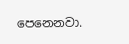පෙනෙනවා.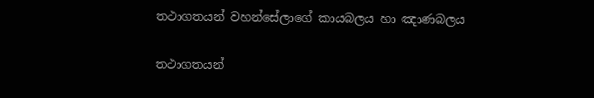තථාගතයන් වහන්සේලාගේ කායබලය හා ඤාණබලය

තථාගතයන්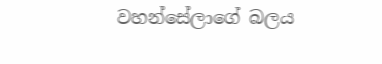වහන්සේලාගේ බලය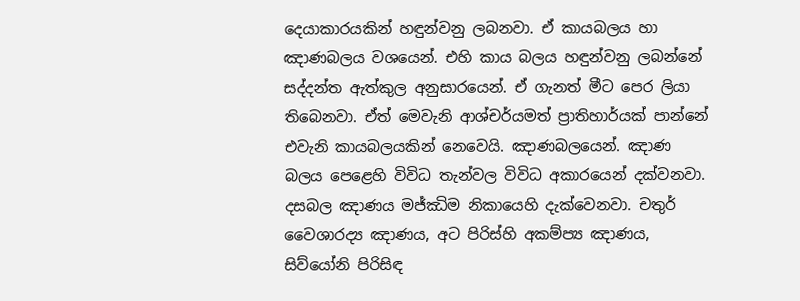දෙයාකාරයකින් හඳුන්වනු ලබනවා. ඒ කායබලය හා ඤාණබලය වශයෙන්. එහි කාය බලය හඳුන්වනු ලබන්නේ සද්දන්ත ඇත්කුල අනුසාරයෙන්. ඒ ගැනත් මීට පෙර ලියා තිබෙනවා. ඒත් මෙවැනි ආශ්චර්යමත් ප්‍රාතිහාර්යක් පාන්නේ එවැනි කායබලයකින් නෙවෙයි. ඤාණබලයෙන්. ඤාණ බලය පෙළෙහි විවිධ තැන්වල විවිධ අකාරයෙන් දක්වනවා. දසබල ඤාණය මජ්ඣිම නිකායෙහි දැක්වෙනවා. චතුර් වෛශාරද්‍ය ඤාණය, අට පිරිස්හි අකම්ප්‍ය ඤාණය, සිව්යෝනි පිරිසිඳ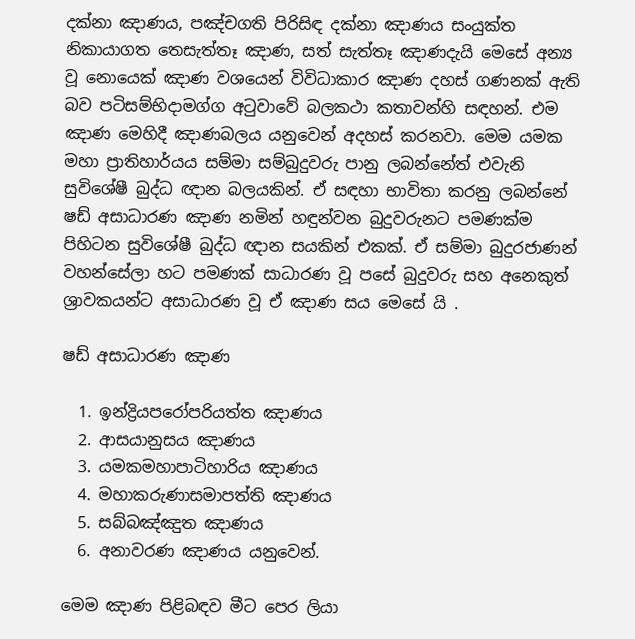දක්නා ඤාණය, පඤ්චගති පිරිසිඳ දක්නා ඤාණය සංයුක්ත නිකායාගත තෙසැත්තෑ ඤාණ, සත් සැත්තෑ ඤාණදැයි මෙසේ අන්‍ය වූ නොයෙක් ඤාණ වශයෙන් විවිධාකාර ඤාණ දහස් ගණනක් ඇති බව පටිසම්භිදාමග්ග අටුවාවේ බලකථා කතාවන්හි සඳහන්. එම ඤාණ මෙහිදී ඤාණබලය යනුවෙන් අදහස් කරනවා. මෙම යමක මහා ප්‍රාතිහාර්යය සම්මා සම්බුදුවරු පානු ලබන්නේත් එවැනි සුවිශේෂී බුද්ධ ඥාන බලයකින්. ඒ සඳහා භාවිතා කරනු ලබන්නේ ෂඩ් අසාධාරණ ඤාණ නමින් හඳුන්වන බුදුවරුනට පමණක්ම පිහිටන සුවිශේෂී බුද්ධ ඥාන සයකින් එකක්. ඒ සම්මා බුදුරජාණන් වහන්සේලා හට පමණක් සාධාරණ වූ පසේ බුදුවරු සහ අනෙකුත් ශ්‍රාවකයන්ට අසාධාරණ වූ ඒ ඤාණ සය මෙසේ යි .

ෂඩ් අසාධාරණ ඤාණ

  1. ඉන්ද්‍රියපරෝපරියත්ත ඤාණය
  2. ආසයානුසය ඤාණය
  3. යමකමහාපාටිහාරිය ඤාණය
  4. මහාකරුණාසමාපත්ති ඤාණය
  5. සබ්බඤ්ඤුත ඤාණය
  6. අනාවරණ ඤාණය යනුවෙන්.

මෙම ඤාණ පිළිබඳව මීට පෙර ලියා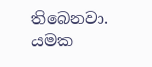තිබෙනවා. යමක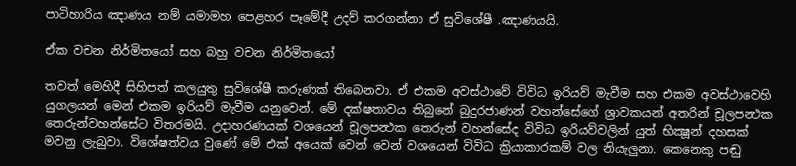පාටිහාරිය ඤාණය නම් යමාමහ පෙළහර පෑමේදී උදව් කරගන්නා ඒ සුවිශේෂී .ඤාණයයි.

ඒක වචන නිර්මිතයෝ සහ බහු වචන නිර්මිතයෝ

තවත් මෙහිදී සිහිපත් කලයුතු සුවිශේෂී කරුණක් තිබෙනවා. ඒ එකම අවස්ථාවේ විවිධ ඉරියව් මැවීම සහ එකම අවස්ථාවෙහි යුගලයන් මෙන් එකම ඉරියව් මැවීම යනුවෙන්. මේ දක්ෂතාවය තිබුනේ බුදුරජාණන් වහන්සේගේ ශ්‍රාවකයන් අතරින් චූලපන්‍ථක තෙරුන්වහන්සේට විතරමයි. උදාහරණයක් වශයෙන් චූලපන්‍ථක තෙරුන් වහන්සේද විවිධ ඉරියව්වලින් යුත් භික්‍ෂූන් දහසක් මවනු ලැබුවා. විශේෂත්වය වුණේ මේ එක් අයෙක් වෙන් වෙන් වශයෙන් විවිධ ක්‍රියාකාරකම් වල නියැලුනා. කෙනෙකු පඬු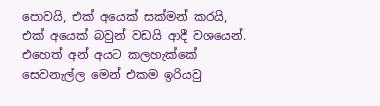පොවයි, එක් අයෙක් සක්මන් කරයි, එක් අයෙක් බවුන් වඩයි ආදී වශයෙන්. එහෙත් අන් අයට කලහැක්කේ සෙවනැල්ල මෙන් එකම ඉරියවු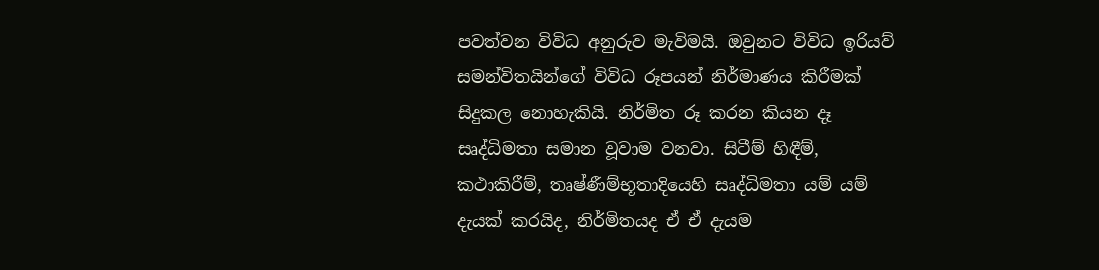පවත්වන විවිධ අනුරුව මැවිමයි. ඔවුනට විවිධ ඉරියව් සමන්විතයින්ගේ විවිධ රූපයන් නිර්මාණය කිරීමක් සිදුකල නොහැකියි. නිර්මිත රූ කරන කියන දෑ සෘද්ධිමතා සමාන වූවාම වනවා. සිටීම් හිඳීම්, කථාකිරීම්, තෘෂ්ණීම්භූතාදියෙහි සෘද්ධිමතා යම් යම් දැයක් කරයිද, නිර්මිතයද ඒ ඒ දැයම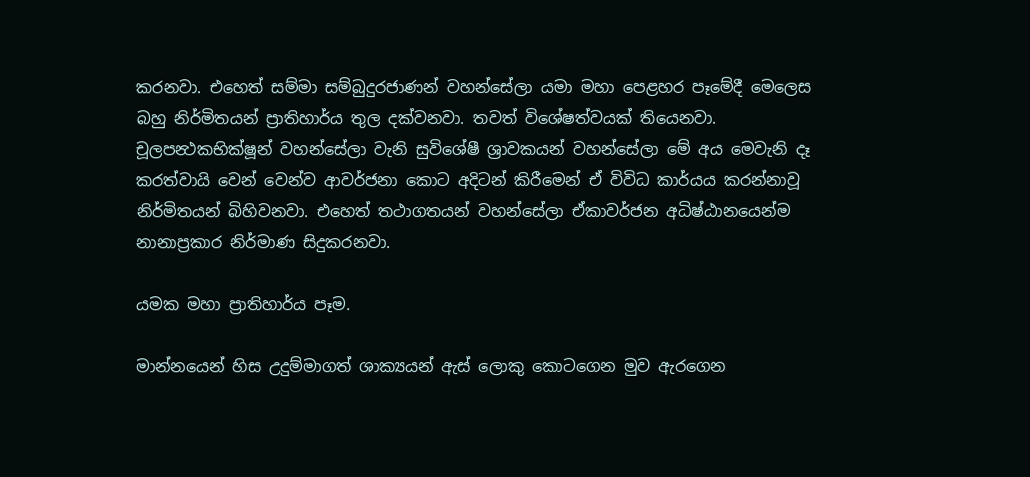කරනවා. එහෙත් සම්මා සම්බුදුරජාණන් වහන්සේලා යමා මහා පෙළහර පෑමේදී මෙලෙස බහු නිර්මිතයන් ප්‍රාතිහාර්ය තුල දක්වනවා. තවත් විශේෂත්වයක් තියෙනවා. චූලපන්‍ථකභික්ෂූන් වහන්සේලා වැනි සුවිශේෂී ශ්‍රාවකයන් වහන්සේලා මේ අය මෙවැනි දෑ කරත්වායි වෙන් වෙන්ව ආවර්ජනා කොට අදිටන් කිරීමෙන් ඒ විවිධ කාර්යය කරන්නාවූ නිර්මිතයන් බිහිවනවා. එහෙත් තථාගතයන් වහන්සේලා ඒකාවර්ජන අධිෂ්ඨානයෙන්ම නානාප්‍රකාර නිර්මාණ සිදුකරනවා.

යමක මහා ප්‍රාතිහාර්ය පෑම.

මාන්නයෙන් හිස උදුම්මාගත් ශාක්‍යයන් ඇස් ලොකු කොටගෙන මුව ඇරගෙන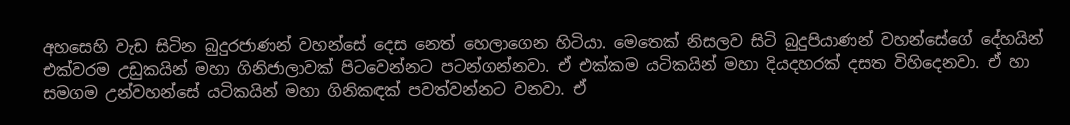අහසෙහි වැඩ සිටින බුදුරජාණන් වහන්සේ දෙස නෙත් හෙලාගෙන හිටියා. මෙතෙක් නිසලව සිටි බුදුපියාණන් වහන්සේගේ දේහයින් එක්වරම උඩුකයින් මහා ගිනිජාලාවක් පිටවෙන්නට පටන්ගන්නවා. ඒ එක්කම යටිකයින් මහා දියදහරක් දසත විහිදෙනවා. ඒ හා සමගම උන්වහන්සේ යටිකයින් මහා ගිනිකඳක් පවත්වන්නට වනවා. ඒ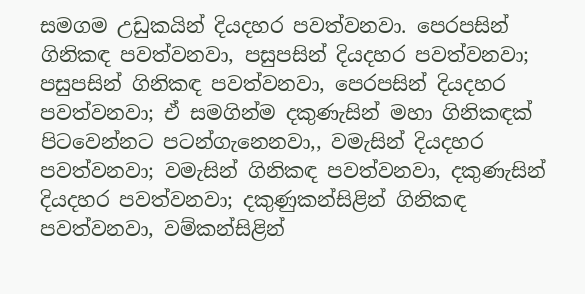සමගම උඩුකයින් දියදහර පවත්වනවා. පෙරපසින් ගිනිකඳ පවත්වනවා, පසුපසින් දියදහර පවත්වනවා; පසුපසින් ගිනිකඳ පවත්වනවා, පෙරපසින් දියදහර පවත්වනවා; ඒ සමගින්ම දකුණැසින් මහා ගිනිකඳක් පිටවෙන්නට පටන්ගැනෙනවා,, වමැසින් දියදහර පවත්වනවා; වමැසින් ගිනිකඳ පවත්වනවා, දකුණැසින් දියදහර පවත්වනවා; දකුණුකන්සිළින් ගිනිකඳ පවත්වනවා, වම්කන්සිළින්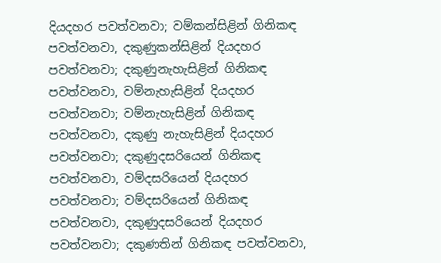දියදහර පවත්වනවා; වම්කන්සිළින් ගිනිකඳ පවත්වනවා, දකුණුකන්සිළින් දියදහර පවත්වනවා; දකුණුනැහැසිළින් ගිනිකඳ පවත්වනවා, වම්නැහැසිළින් දියදහර පවත්වනවා; වම්නැහැසිළින් ගිනිකඳ පවත්වනවා, දකුණු නැහැසිළින් දියදහර පවත්වනවා; දකුණුදසරියෙන් ගිනිකඳ පවත්වනවා, වම්දසරියෙන් දියදහර පවත්වනවා; වම්දසරියෙන් ගිනිකඳ පවත්වනවා, දකුණුදසරියෙන් දියදහර පවත්වනවා; දකුණතින් ගිනිකඳ පවත්වනවා,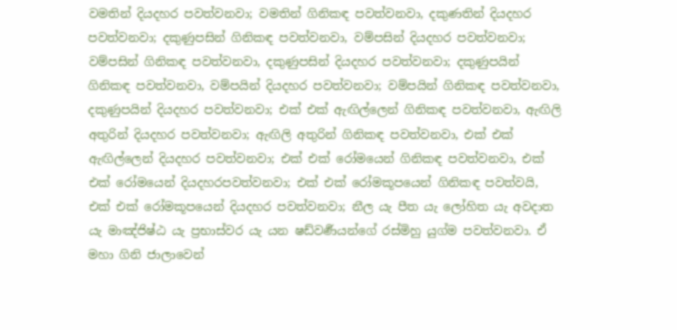වමතින් දියදහර පවත්වනවා; වමතින් ගිනිකඳ පවත්වනවා, දකුණතින් දියදහර පවත්වනවා; දකුණුපසින් ගිනිකඳ පවත්වනවා, වම්පසින් දියදහර පවත්වනවා; වම්පසින් ගිනිකඳ පවත්වනවා, දකුණුපසින් දියදහර පවත්වනවා; දකුණුපයින් ගිනිකඳ පවත්වනවා, වම්පයින් දියදහර පවත්වනවා; වම්පයින් ගිනිකඳ පවත්වනවා, දකුණුපයින් දියදහර පවත්වනවා; එක් එක් ඇඟිල්ලෙන් ගිනිකඳ පවත්වනවා, ඇඟිලි අතුරින් දියදහර පවත්වනවා; ඇඟිලි අතුරින් ගිනිකඳ පවත්වනවා, එක් එක් ඇඟිල්ලෙන් දියදහර පවත්වනවා; එක් එක් රෝමයෙන් ගිනිකඳ පවත්වනවා, එක් එක් රෝමයෙන් දියදහරපවත්වනවා; එක් එක් රෝමකූපයෙන් ගිනිකඳ පවත්වයි, එක් එක් රෝමකූපයෙන් දියදහර පවත්වනවා; නීල යැ පීත යැ ලෝහිත යැ අවදාත යැ මාඤ්ජිෂ්ඨ යැ ප්‍රභාස්වර යැ යන ෂඩ්වර්‍ණයන්ගේ රස්මිහු යුග්ම පවත්වනවා. ඒ මහා ගිනි ජාලාවෙන්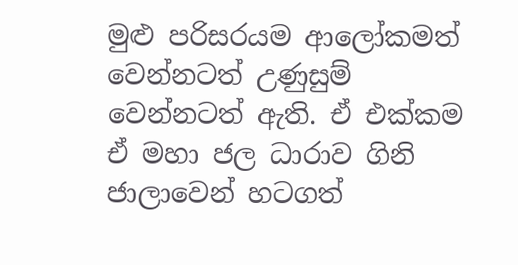මුළු පරිසරයම ආලෝකමත් වෙන්නටත් උණුසුම් වෙන්නටත් ඇති. ඒ එක්කම ඒ මහා ජල ධාරාව ගිනි ජාලාවෙන් හටගත්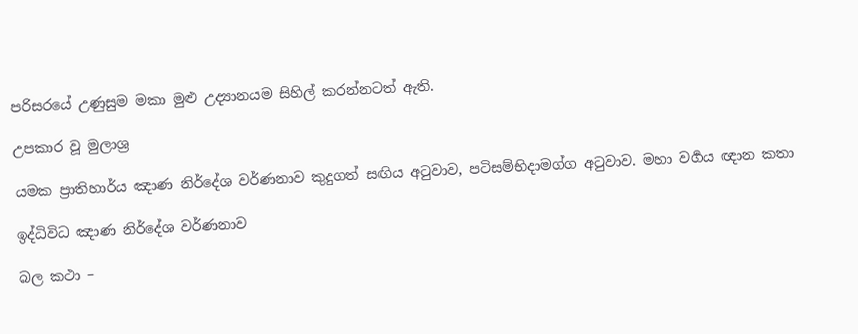පරිසරයේ උණුසුම මකා මුළු උද්‍යානයම සිහිල් කරන්නටත් ඇති.

උපකාර වූ මුලාශ්‍ර

යමක ප්‍රාතිහාර්ය ඤාණ නිර්දේශ වර්ණනාව කුදුගත් සඟිය අටුවාව, පටිසම්භිදාමග්ග අටුවාව. මහා වර්‍ගය ඥාන කතා

ඉද්ධිවිධ ඤාණ නිර්දේශ වර්ණනාව

බල කථා –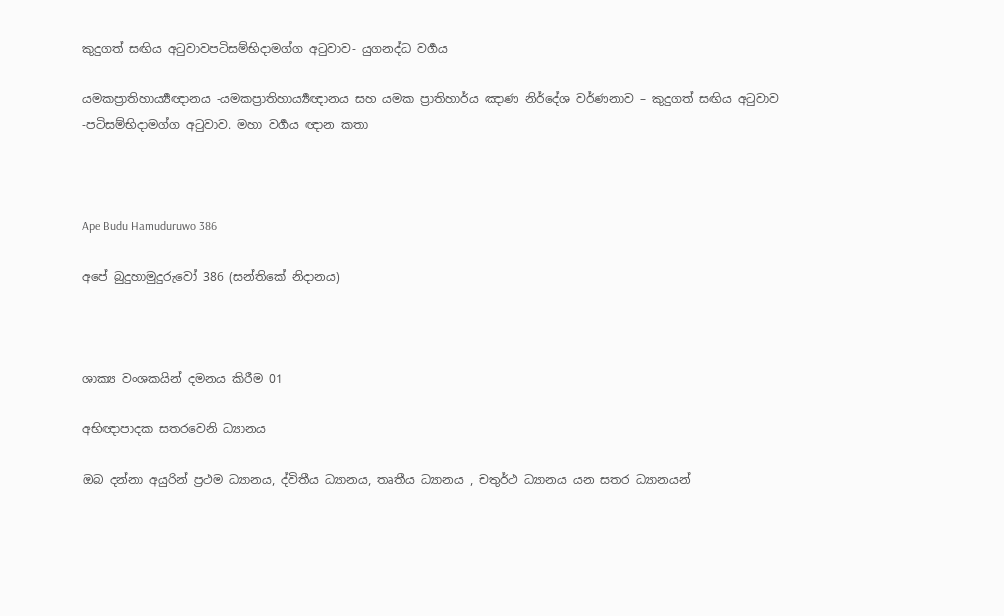කුදුගත් සඟිය අටුවාවපටිසම්භිදාමග්ග අටුවාව- යුගනද්ධ වර්‍ගය

යමකප්‍රාතිහාර්‍ය්‍යඥානය -යමකප්‍රාතිහාර්‍ය්‍යඥානය සහ යමක ප්‍රාතිහාර්ය ඤාණ නිර්දේශ වර්ණනාව – කුදුගත් සඟිය අටුවාව -පටිසම්භිදාමග්ග අටුවාව. මහා වර්‍ගය ඥාන කතා



Ape Budu Hamuduruwo 386

අපේ බුදුහාමුදුරුවෝ 386 (සන්තිකේ නිදානය)



ශාක්‍ය වංශකයින් දමනය කිරීම 01

අභිඥාපාදක සතරවෙනි ධ්‍යානය

ඔබ දන්නා අයුරින් ප්‍රථම ධ්‍යානය, ද්විතීය ධ්‍යානය, තෘතීය ධ්‍යානය , චතුර්ථ ධ්‍යානය යන සතර ධ්‍යානයන්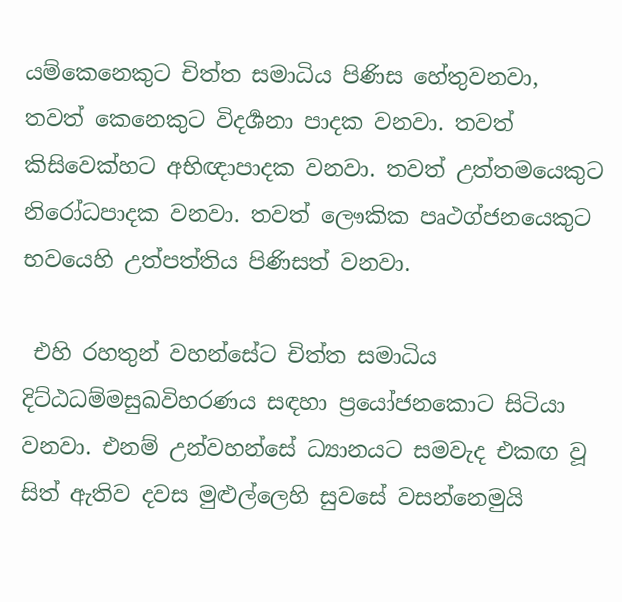යම්කෙනෙකුට චිත්ත සමාධිය පිණිස හේතුවනවා, තවත් කෙනෙකුට විදර්‍ශනා පාදක වනවා. තවත් කිසිවෙක්හට අභිඥාපාදක වනවා. තවත් උත්තමයෙකුට නිරෝධපාදක වනවා. තවත් ලෞකික පෘථග්ජනයෙකුට භවයෙහි උත්පත්තිය පිණිසත් වනවා.

 එහි රහතුන් වහන්සේට චිත්ත සමාධිය දිට්ඨධම්මසුඛවිහරණය සඳහා ප්‍රයෝජනකොට සිටියා වනවා. එනම් උන්වහන්සේ ධ්‍යානයට සමවැද එකඟ වූ සිත් ඇතිව දවස මුළුල්ලෙහි සුවසේ වසන්නෙමුයි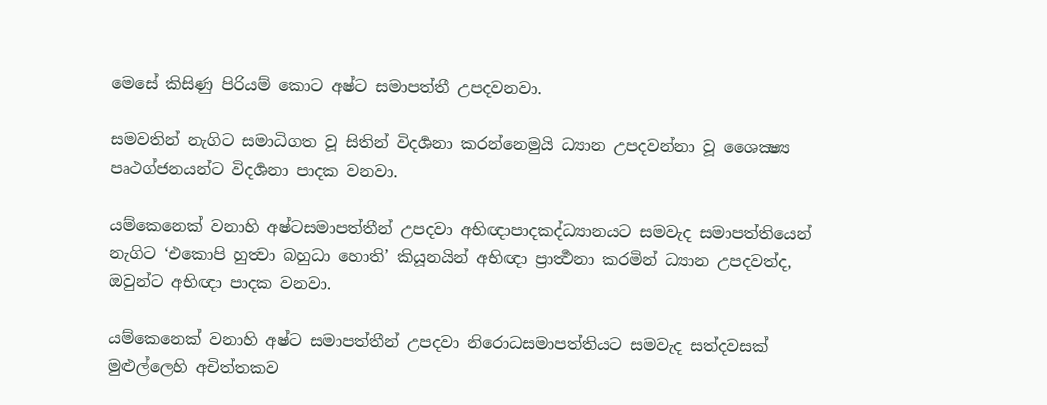මෙසේ කිසිණු පිරියම් කොට අෂ්ට සමාපත්තී උපදවනවා.

සමවතින් නැගිට සමාධිගත වූ සිතින් විදර්‍ශනා කරන්නෙමුයි ධ්‍යාන උපදවන්නා වූ ශෛක්‍ෂ්‍ය පෘථග්ජනයන්ට විදර්‍ශනා පාදක වනවා.

යම්කෙනෙක් වනාහි අෂ්ටසමාපත්තීන් උපදවා අභිඥාපාදකද්ධ්‍යානයට සමවැද සමාපත්තියෙන් නැගිට ‘එකොපි හුත්‍වා බහුධා හොති’ කියූනයින් අභිඥා ප්‍රාර්‍ත්‍ථනා කරමින් ධ්‍යාන උපදවත්ද, ඔවුන්ට අභිඥා පාදක වනවා.

යම්කෙනෙක් වනාහි අෂ්ට සමාපත්තීන් උපදවා නිරොධසමාපත්තියට සමවැද සත්දවසක් මුළුල්ලෙහි අචිත්තකව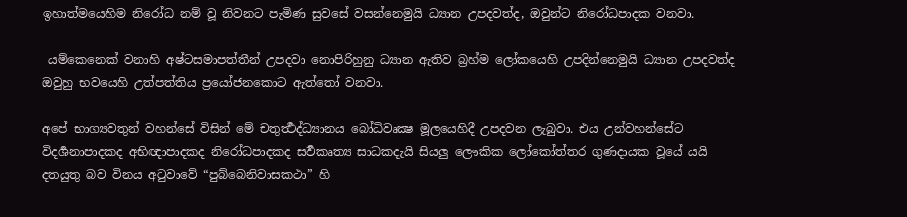ඉහාත්මයෙහිම නිරෝධ නම් වූ නිවනට පැමිණ සුවසේ වසන්නෙමුයි ධ්‍යාන උපදවත්ද, ඔවුන්ට නිරෝධපාදක වනවා.

 යම්කෙනෙක් වනාහි අෂ්ටසමාපත්තීන් උපදවා නොපිරිහුනු ධ්‍යාන ඇතිව බ්‍රහ්ම ලෝකයෙහි උපදින්නෙමුයි ධ්‍යාන උපදවත්ද ඔවුහු භවයෙහි උත්පත්තිය ප්‍රයෝජනකොට ඇත්තෝ වනවා.

අපේ භාග්‍යවතුන් වහන්සේ විසින් මේ චතුර්‍ත්‍ථද්ධ්‍යානය බෝධිවෘක්‍ෂ මූලයෙහිදී උපදවන ලැබුවා. එය උන්වහන්සේට විදර්‍ශනාපාදකද අභිඥාපාදකද නිරෝධපාදකද සර්‍වකෘත්‍ය සාධකදැයි සියලු ලෞකික ලෝකෝත්තර ගුණදායක වූයේ යයි දතයුතු බව විනය අටුවාවේ “පුබ්බෙනිවාසකථා” හි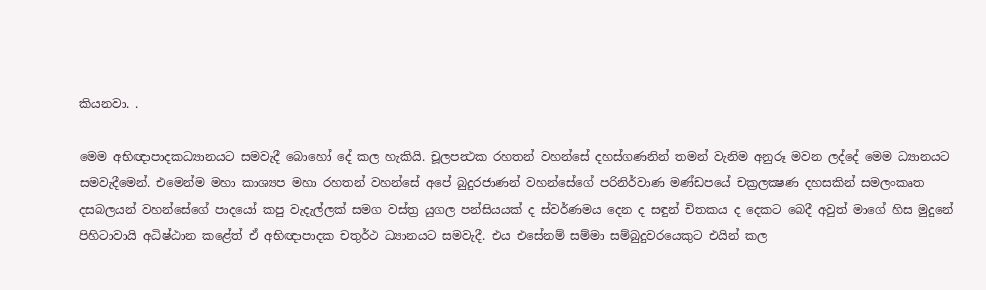කියනවා. .

මෙම අභිඥාපාදකධ්‍යානයට සමවැදී බොහෝ දේ කල හැකියි. චූලපන්‍ථක රහතන් වහන්සේ දහස්ගණනින් තමන් වැනිම අනුරූ මවන ලද්දේ මෙම ධ්‍යානයට සමවැදීමෙන්. එමෙන්ම මහා කාශ්‍යප මහා රහතන් වහන්සේ අපේ බුදුරජාණන් වහන්සේගේ පරිනිර්වාණ මණ්ඩපයේ චක්‍රලක්‍ෂණ දහසකින් සමලංකෘත දසබලයන් වහන්සේගේ පාදයෝ කපු වැදැල්ලක් සමග වස්ත්‍ර යුගල පන්සියයක් ද ස්වර්ණමය දෙන ද සඳුන් චිතකය ද දෙකට බෙදී අවුත් මාගේ හිස මුදුනේ පිහිටාවායි අධිෂ්ඨාන කළේත් ඒ අභිඥාපාදක චතුර්ථ ධ්‍යානයට සමවැදී. එය එසේනම් සම්මා සම්බුදුවරයෙකුට එයින් කල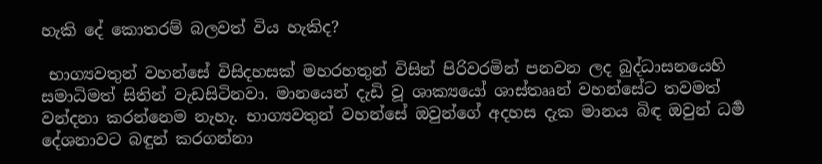හැකි දේ කොතරම් බලවත් විය හැකිද?

 භාග්‍යවතුන් වහන්සේ විසිදහසක් මහරහතුන් විසින් පිරිවරමින් පනවන ලද බුද්ධාසනයෙහි සමාධිමත් සිතින් වැඩසිටිනවා. මානයෙන් දැඩි වූ ශාක්‍යයෝ ශාස්තෲන් වහන්සේට තවමත් වන්දනා කරන්නෙම නැහැ. භාග්‍යවතුන් වහන්සේ ඔවුන්ගේ අදහස දැක මානය බිඳ ඔවුන් ධර්‍ම දේශනාවට බඳුන් කරගන්නා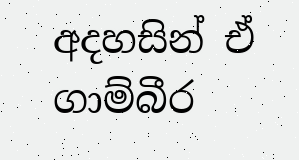අදහසින් ඒ ගාම්බීර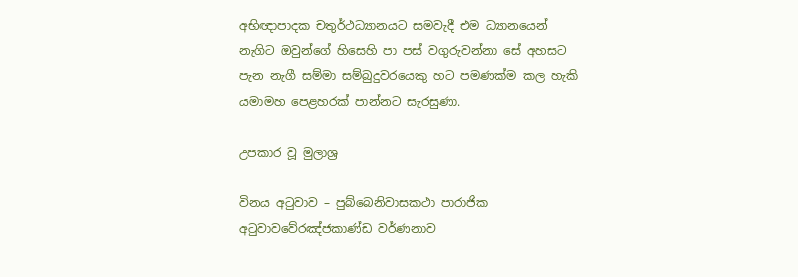අභිඥාපාදක චතුර්ථධ්‍යානයට සමවැදී එම ධ්‍යානයෙන් නැගිට ඔවුන්ගේ හිසෙහි පා පස් වගුරුවන්නා සේ අහසට පැන නැගී සම්මා සම්බුදුවරයෙකු හට පමණක්ම කල හැකි යමාමහ පෙළහරක් පාන්නට සැරසුණා.

උපකාර වූ මුලාශ්‍ර

විනය අටුවාව – පුබ්බෙනිවාසකථා පාරාජික අටුවාවවේරඤ්ජකාණ්ඩ වර්ණනාව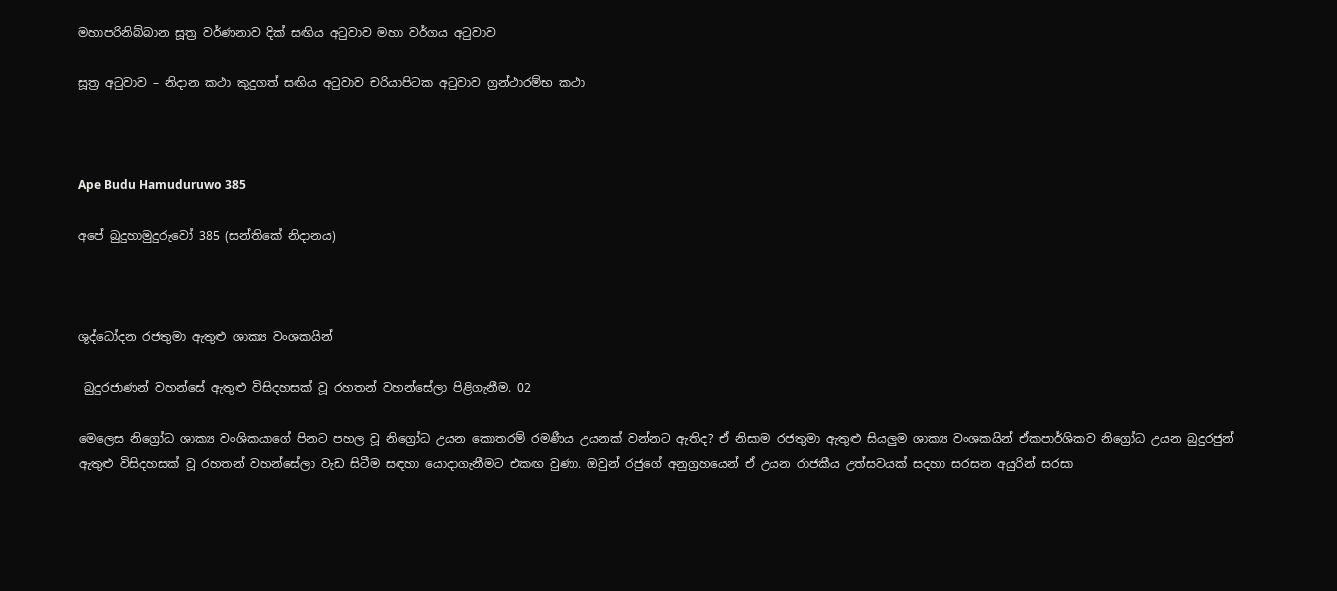මහාපරිනිබ්බාන සූත්‍ර වර්ණනාව දික් සඟිය අටුවාව මහා වර්ගය අටුවාව

සූත්‍ර අටුවාව – නිදාන කථා කුදුගත් සඟිය අටුවාව චරියාපිටක අටුවාව ග්‍රන්ථාරම්භ කථා



Ape Budu Hamuduruwo 385

අපේ බුදුහාමුදුරුවෝ 385 (සන්තිකේ නිදානය)



ශුද්ධෝදන රජතුමා ඇතුළු ශාක්‍ය වංශකයින්

 බුදුරජාණන් වහන්සේ ඇතුළු විසිදහසක් වූ රහතන් වහන්සේලා පිළිගැනීම. 02

මෙලෙස නිග්‍රෝධ ශාක්‍ය වංශිකයාගේ පිනට පහල වූ නිග්‍රෝධ උයන කොතරම් රමණීය උයනක් වන්නට ඇතිද? ඒ නිසාම රජතුමා ඇතුළු සියලුම ශාක්‍ය වංශකයින් ඒකපාර්ශිකව නිග්‍රෝධ උයන බුදුරජුන් ඇතුළු විසිදහසක් වූ රහතන් වහන්සේලා වැඩ සිටීම සඳහා යොදාගැනීමට එකඟ වුණා. ඔවුන් රජුගේ අනුග්‍රහයෙන් ඒ උයන රාජකීය උත්සවයක් සදහා සරසන අයුරින් සරසා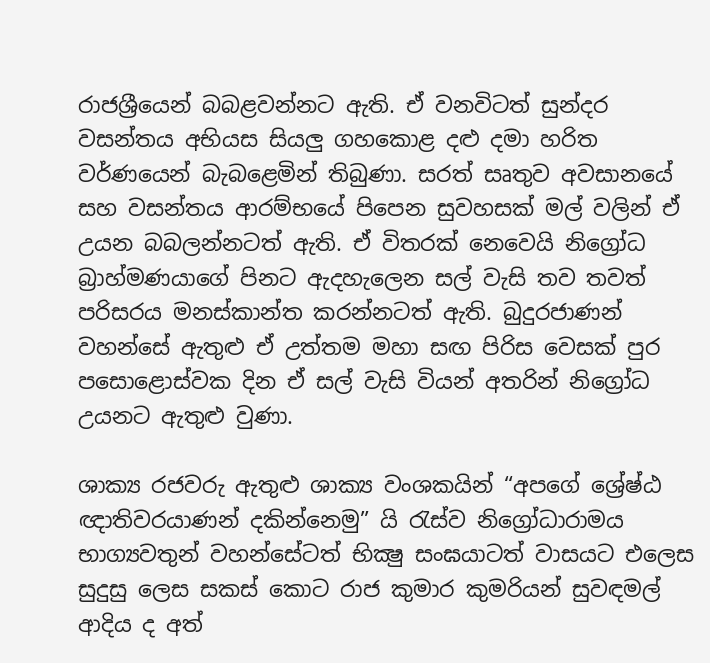රාජශ්‍රීයෙන් බබළවන්නට ඇති. ඒ වනවිටත් සුන්දර වසන්තය අභියස සියලු ගහකොළ දළු දමා හරිත වර්ණයෙන් බැබළෙමින් තිබුණා. සරත් සෘතුව අවසානයේ සහ වසන්තය ආරම්භයේ පිපෙන සුවහසක් මල් වලින් ඒ උයන බබලන්නටත් ඇති. ඒ විතරක් නෙවෙයි නිග්‍රෝධ බ්‍රාහ්මණයාගේ පිනට ඇදහැලෙන සල් වැසි තව තවත් පරිසරය මනස්කාන්ත කරන්නටත් ඇති. බුදුරජාණන් වහන්සේ ඇතුළු ඒ උත්තම මහා සඟ පිරිස වෙසක් පුර පසොළොස්වක දින ඒ සල් වැසි වියන් අතරින් නිග්‍රෝධ උයනට ඇතුළු වුණා.

ශාක්‍ය රජවරු ඇතුළු ශාක්‍ය වංශකයින් “අපගේ ශ්‍රේෂ්ඨ ඥාතිවරයාණන් දකින්නෙමු” යි රැස්ව නිග්‍රෝධාරාමය භාග්‍යවතුන් වහන්සේටත් භික්‍ෂු සංඝයාටත් වාසයට එලෙස සුදුසු ලෙස සකස් කොට රාජ කුමාර කුමරියන් සුවඳමල් ආදිය ද අත්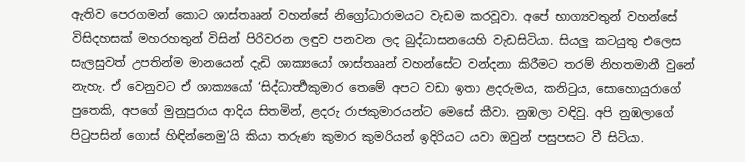ඇතිව පෙරගමන් කොට ශාස්තෲන් වහන්සේ නිග්‍රෝධාරාමයට වැඩම කරවූවා. අපේ භාග්‍යවතුන් වහන්සේ විසිදහසක් මහරහතුන් විසින් පිරිවරන ලඳුව පනවන ලද බුද්ධාසනයෙහි වැඩසිටියා. සියලු කටයුතු එලෙස සැලසුවත් උපතින්ම මානයෙන් දැඩි ශාක්‍යයෝ ශාස්තෲන් වහන්සේට වන්දනා කිරීමට තරම් නිහතමානී වුනේ නැහැ. ඒ වෙනුවට ඒ ශාක්‍යයෝ ‘සිද්ධාර්‍ත්‍ථකුමාර තෙමේ අපට වඩා ඉතා ළදරුමය, කනිටුය, සොහොයුරාගේ පුතෙකි, අපගේ මුනුපුරාය ආදිය සිතමින්, ළදරු රාජකුමාරයන්ට මෙසේ කීවා. නුඹලා වඳිවු. අපි නුඹලාගේ පිටුපසින් ගොස් හිඳින්නෙමු’යි කියා තරුණ කුමාර කුමරියන් ඉදිරියට යවා ඔවුන් පසුපසට වී සිටියා.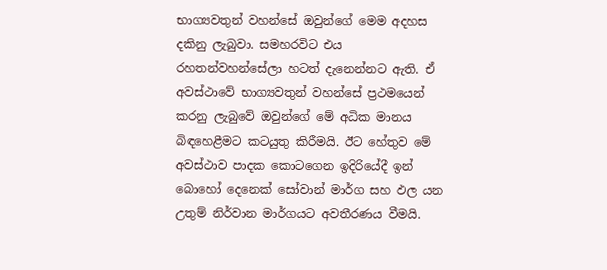භාග්‍යවතුන් වහන්සේ ඔවුන්ගේ මෙම අදහස දකිනු ලැබුවා. සමහරවිට එය රහතන්වහන්සේලා හටත් දැනෙන්නට ඇති. ඒ අවස්ථාවේ භාග්‍යවතුන් වහන්සේ ප්‍රථමයෙන් කරනු ලැබුවේ ඔවුන්ගේ මේ අධික මානය බිඳහෙළීමට කටයුතු කිරීමයි. ඊට හේතුව මේ අවස්ථාව පාදක කොටගෙන ඉදිරියේදී ඉන් බොහෝ දෙනෙක් සෝවාන් මාර්ග සහ ඵල යන උතුම් නිර්වාන මාර්ගයට අවතීරණය වීමයි.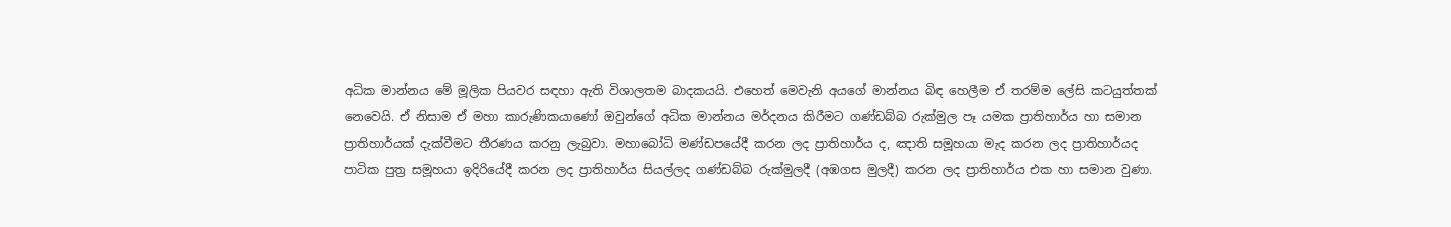අධික මාන්නය මේ මූලික පියවර සඳහා ඇති විශාලතම බාදකයයි. එහෙත් මෙවැනි අයගේ මාන්නය බිඳ හෙලීම ඒ තරම්ම ලේසි කටයුත්තක් නෙවෙයි. ඒ නිසාම ඒ මහා කාරුණිකයාණෝ ඔවුන්ගේ අධික මාන්නය මර්දනය කිරීමට ගණ්ඩබ්බ රුක්මුල පෑ යමක ප්‍රාතිහාර්ය හා සමාන ප්‍රාතිහාර්යක් දැක්වීමට තීරණය කරනු ලැබුවා. මහාබෝධි මණ්ඩපයේදී කරන ලද ප්‍රාතිහාර්ය ද, ඤාති සමූහයා මැද කරන ලද ප්‍රාතිහාර්යද පාටික පුත්‍ර සමූහයා ඉදිරියේදී කරන ලද ප්‍රාතිහාර්ය සියල්ලද ගණ්ඩබ්බ රුක්මුලදී (අඹගස මුලදී) කරන ලද ප්‍රාතිහාර්ය එක හා සමාන වුණා.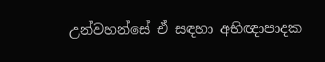උන්වහන්සේ ඒ සඳහා අභිඥාපාදක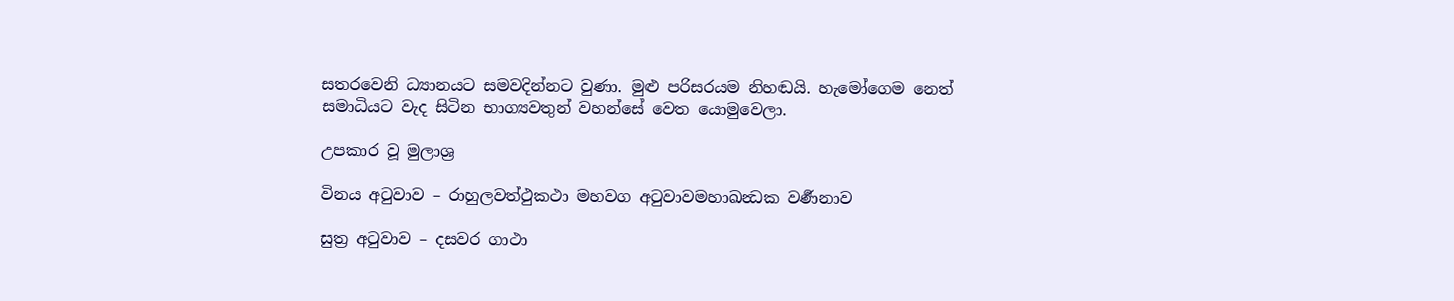සතරවෙනි ධ්‍යානයට සමවදින්නට වුණා. මුළු පරිසරයම නිහඬයි. හැමෝගෙම නෙත් සමාධියට වැද සිටින භාග්‍යවතුන් වහන්සේ වෙත යොමුවෙලා.

උපකාර වූ මුලාශ්‍ර

විනය අටුවාව – රාහුලවත්ථුකථා මහවග අටුවාවමහාඛන්‍ධක වර්‍ණනාව

සුත්‍ර අටුවාව – දසවර ගාථා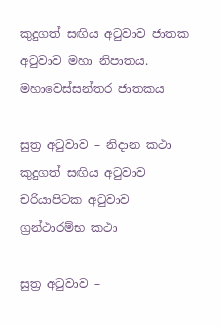කුදුගත් සඟිය අටුවාව ජාතක අටුවාව මහා නිපාතය. මහාවෙස්සන්තර ජාතකය

සුත්‍ර අටුවාව – නිදාන කථා කුදුගත් සඟිය අටුවාව චරියාපිටක අටුවාව ග්‍රන්ථාරම්භ කථා

සුත්‍ර අටුවාව –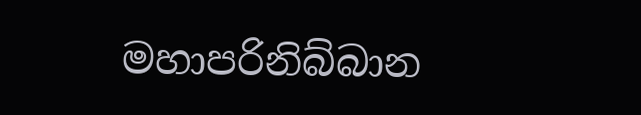මහාපරිනිබ්බාන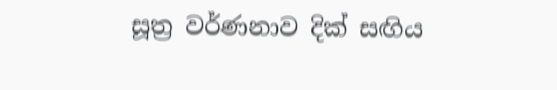සූත්‍ර වර්ණනාව දික් සඟිය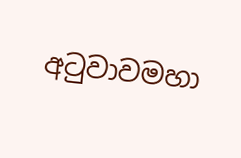අටුවාවමහා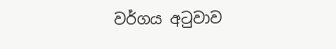වර්ගය අටුවාව